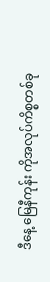ဒီနေ့ မြေနီကုန်း ကိုအလုပ်ကိစ္စတစ်ခု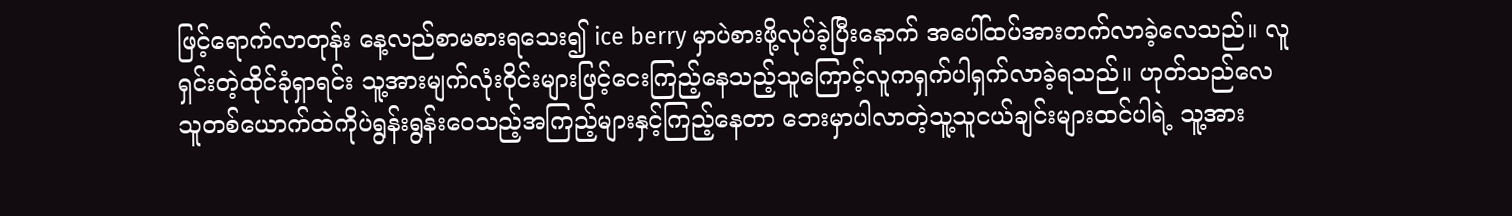ဖြင့်ရောက်လာတုန်း နေ့လည်စာမစားရသေး၍ ice berry မှာပဲစားဖို့လုပ်ခဲ့ပြီးနောက် အပေါ်ထပ်အားတက်လာခဲ့လေသည်။ လူရှင်းတဲ့ထိုင်ခုံရှာရင်း သူ့အားမျက်လုံးဝိုင်းများဖြင့်ငေးကြည့်နေသည့်သူကြောင့်လူကရှက်ပါရှက်လာခဲ့ရသည်။ ဟုတ်သည်လေ သူတစ်ယောက်ထဲကိုပဲရွန်းရွန်းဝေသည့်အကြည့်များနှင့်ကြည့်နေတာ ဘေးမှာပါလာတဲ့သူ့သူငယ်ချင်းများထင်ပါရဲ့ သူ့အား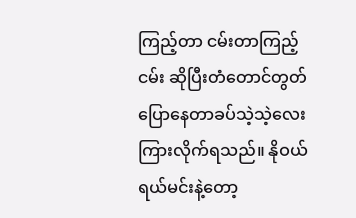ကြည့်တာ ငမ်းတာကြည့်ငမ်း ဆိုပြီးတံတောင်တွတ်ပြောနေတာခပ်သဲ့သဲ့လေးကြားလိုက်ရသည်။ နိုဝယ်ရယ်မင်းနဲ့တော့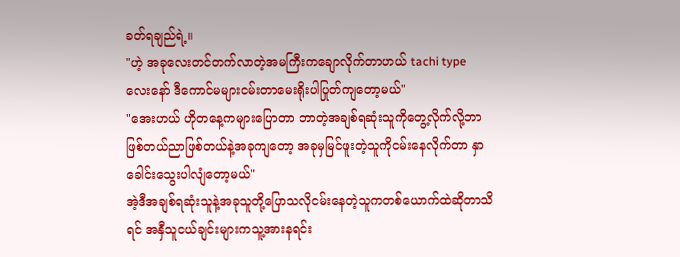ခတ်ရချည်ရဲ့။
"ဟဲ့ အခုလေးတင်တက်လာတဲ့အမကြီးကချောလိုက်တာဟယ် tachi type လေးနော် ဒီကောင်မများငမ်းတာမေးရိုးပါပြုတ်ကျတော့မယ်"
"အေးဟယ် ဟိုတနေ့ကများပြောတာ ဘာတဲ့အချစ်ရဆုံးသူကိုတွေ့လိုက်လို့ဘာဖြစ်တယ်ညာဖြစ်တယ်နဲ့အခုကျတော့ အခုမှမြင်ဖူးတဲ့သူကိုငမ်းနေလိုက်တာ နှာခေါင်းသွေးပါလျံတော့မယ်"
အဲ့ဒီအချစ်ရဆုံးသူနဲ့အခုသူတို့ပြောသလိုငမ်းနေတဲ့သူကတစ်ယောက်ထဲဆိုတာသိရင် အနှီသူငယ်ချင်းများကသူ့အားနရင်း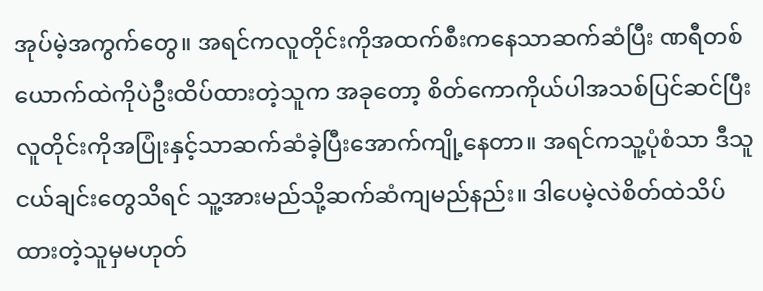အုပ်မဲ့အကွက်တွေ။ အရင်ကလူတိုင်းကိုအထက်စီးကနေသာဆက်ဆံပြီး ဏရီတစ်ယောက်ထဲကိုပဲဦးထိပ်ထားတဲ့သူက အခုတော့ စိတ်ကောကိုယ်ပါအသစ်ပြင်ဆင်ပြီး လူတိုင်းကိုအပြုံးနှင့်သာဆက်ဆံခဲ့ပြီးအောက်ကျို့နေတာ။ အရင်ကသူ့ပုံစံသာ ဒီသူငယ်ချင်းတွေသိရင် သူ့အားမည်သို့ဆက်ဆံကျမည်နည်း။ ဒါပေမဲ့လဲစိတ်ထဲသိပ်ထားတဲ့သူမှမဟုတ်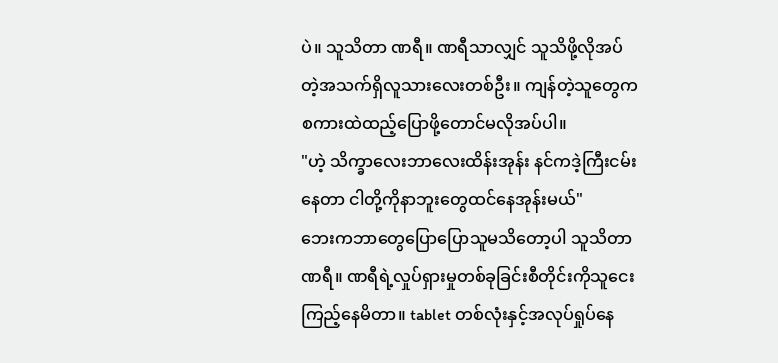ပဲ။ သူသိတာ ဏရီ။ ဏရီသာလျှင် သူသိဖို့လိုအပ်တဲ့အသက်ရှိလူသားလေးတစ်ဦး။ ကျန်တဲ့သူတွေက စကားထဲထည့်ပြောဖို့တောင်မလိုအပ်ပါ။
"ဟဲ့ သိက္ခာလေးဘာလေးထိန်းအုန်း နင်ကဒဲ့ကြီးငမ်းနေတာ ငါတို့ကိုနာဘူးတွေထင်နေအုန်းမယ်"
ဘေးကဘာတွေပြောပြောသူမသိတော့ပါ သူသိတာ ဏရီ။ ဏရီရဲ့လှုပ်ရှားမှုတစ်ခုခြင်းစီတိုင်းကိုသူငေးကြည့်နေမိတာ။ tablet တစ်လုံးနှင့်အလုပ်ရှုပ်နေ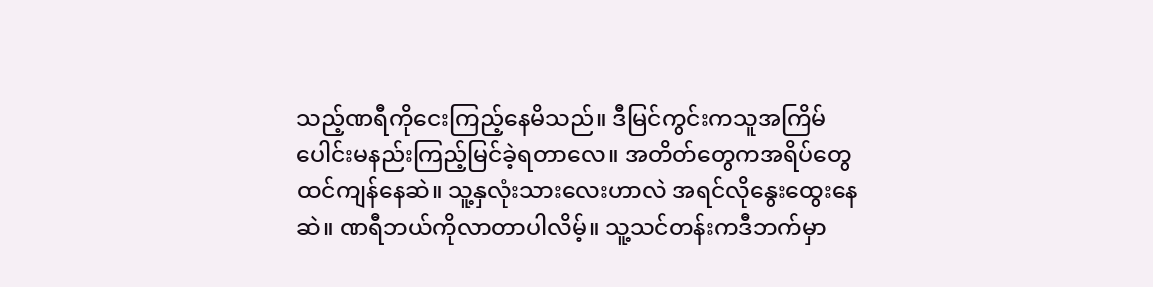သည့်ဏရီကိုငေးကြည့်နေမိသည်။ ဒီမြင်ကွင်းကသူအကြိမ်ပေါင်းမနည်းကြည့်မြင်ခဲ့ရတာလေ။ အတိတ်တွေကအရိပ်တွေထင်ကျန်နေဆဲ။ သူ့နှလုံးသားလေးဟာလဲ အရင်လိုနွေးထွေးနေဆဲ။ ဏရီဘယ်ကိုလာတာပါလိမ့်။ သူ့သင်တန်းကဒီဘက်မှာ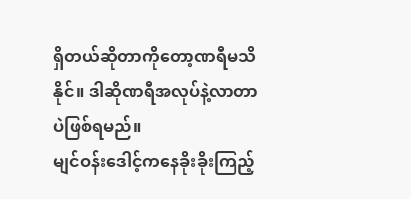ရှိတယ်ဆိုတာကိုတော့ဏရီမသိနိုင်။ ဒါဆိုဏရီအလုပ်နဲ့လာတာပဲဖြစ်ရမည်။
မျင်ဝန်းဒေါင့်ကနေခိုးခိုးကြည့်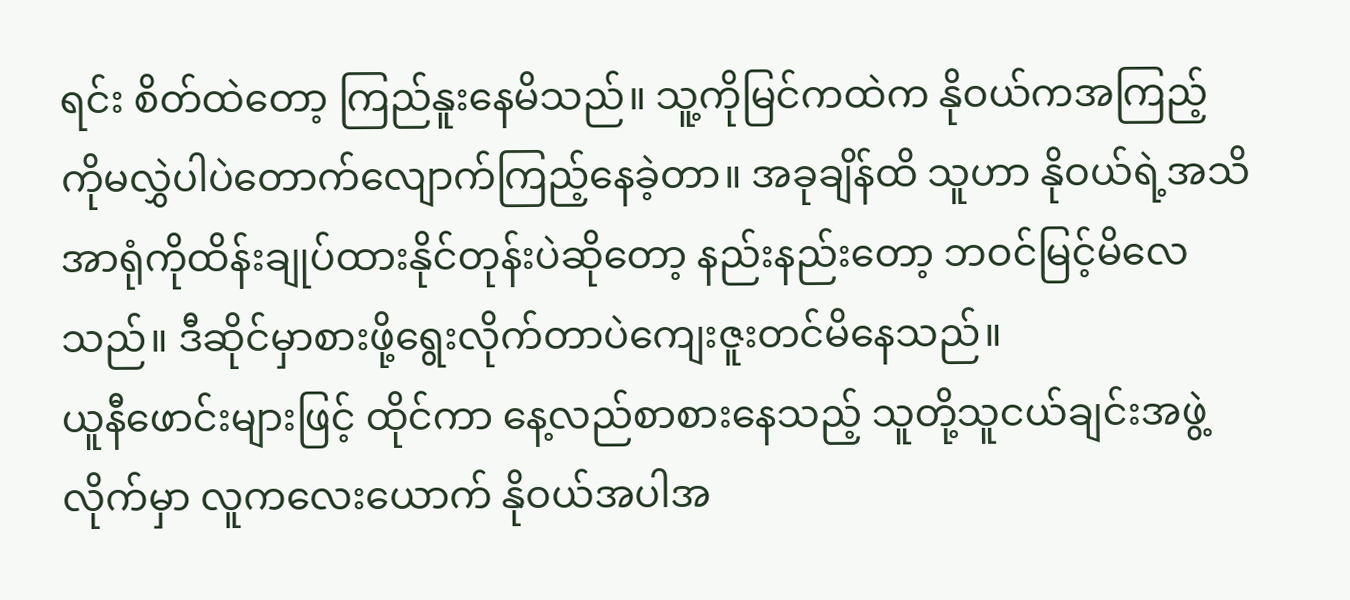ရင်း စိတ်ထဲတော့ ကြည်နူးနေမိသည်။ သူ့ကိုမြင်ကထဲက နိုဝယ်ကအကြည့်ကိုမလွှဲပါပဲတောက်လျောက်ကြည့်နေခဲ့တာ။ အခုချိန်ထိ သူဟာ နိုဝယ်ရဲ့အသိအာရုံကိုထိန်းချုပ်ထားနိုင်တုန်းပဲဆိုတော့ နည်းနည်းတော့ ဘဝင်မြင့်မိလေသည်။ ဒီဆိုင်မှာစားဖို့ရွေးလိုက်တာပဲကျေးဇူးတင်မိနေသည်။
ယူနီဖောင်းများဖြင့် ထိုင်ကာ နေ့လည်စာစားနေသည့် သူတို့သူငယ်ချင်းအဖွဲ့လိုက်မှာ လူကလေးယောက် နိုဝယ်အပါအ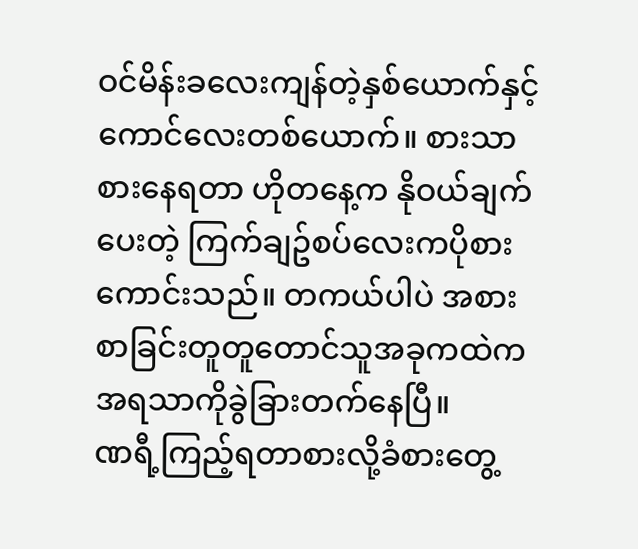ဝင်မိန်းခလေးကျန်တဲ့နှစ်ယောက်နှင့်ကောင်လေးတစ်ယောက်။ စားသာစားနေရတာ ဟိုတနေ့က နိုဝယ်ချက်ပေးတဲ့ ကြက်ချဥ်စပ်လေးကပိုစားကောင်းသည်။ တကယ်ပါပဲ အစားစာခြင်းတူတူတောင်သူအခုကထဲကအရသာကိုခွဲခြားတက်နေပြီ။
ဏရီ့ကြည့်ရတာစားလို့ခံစားတွေ့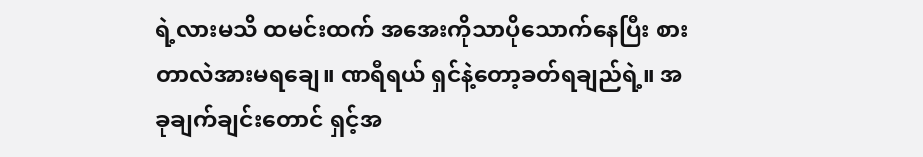ရဲ့လားမသိ ထမင်းထက် အအေးကိုသာပိုသောက်နေပြီး စားတာလဲအားမရချေ။ ဏရီရယ် ရှင်နဲ့တော့ခတ်ရချည်ရဲ့။ အခုချက်ချင်းတောင် ရှင့်အ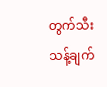တွက်သီးသန့်ချက်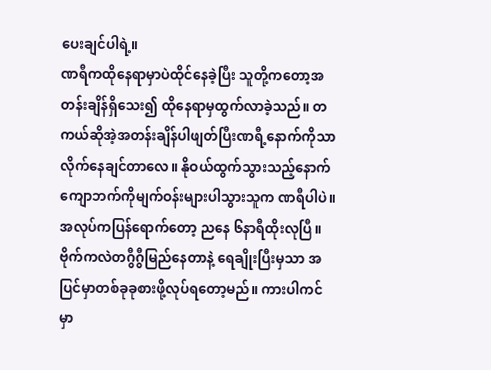ပေးချင်ပါရဲ့။
ဏရီကထိုနေရာမှာပဲထိုင်နေခဲ့ပြီး သူတို့ကတော့အတန်းချိန်ရှိသေး၍ ထိုနေရာမှထွက်လာခဲ့သည်။ တကယ်ဆိုအဲ့အတန်းချိန်ပါဖျတ်ပြီးဏရီ့နောက်ကိုသာလိုက်နေချင်တာလေ။ နိုဝယ်ထွက်သွားသည့်နောက်ကျောဘက်ကိုမျက်ဝန်းများပါသွားသူက ဏရီပါပဲ။
အလုပ်ကပြန်ရောက်တော့ ညနေ ၆နာရီထိုးလုပြီ။ ဗိုက်ကလဲတဂွီဂွီမြည်နေတာနဲ့ ရေချိုးပြီးမှသာ အပြင်မှာတစ်ခုခုစားဖို့လုပ်ရတော့မည်။ ကားပါကင်မှာ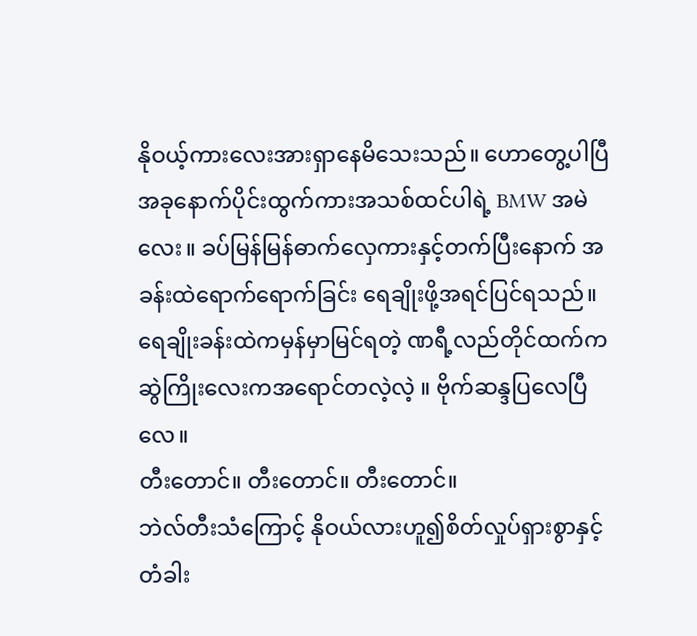နိုဝယ့်ကားလေးအားရှာနေမိသေးသည်။ ဟောတွေ့ပါပြီ အခုနောက်ပိုင်းထွက်ကားအသစ်ထင်ပါရဲ့ BMW အမဲလေး။ ခပ်မြန်မြန်ဓာက်လှေကားနှင့်တက်ပြီးနောက် အခန်းထဲရောက်ရောက်ခြင်း ရေချိုးဖို့အရင်ပြင်ရသည်။ ရေချိုးခန်းထဲကမှန်မှာမြင်ရတဲ့ ဏရီ့လည်တိုင်ထက်ကဆွဲကြိုးလေးကအရောင်တလဲ့လဲ့ ။ ဗိုက်ဆန္ဒပြလေပြီလေ။
တီးတောင်။ တီးတောင်။ တီးတောင်။
ဘဲလ်တီးသံကြောင့် နိုဝယ်လားဟူ၍စိတ်လှုပ်ရှားစွာနှင့်တံခါး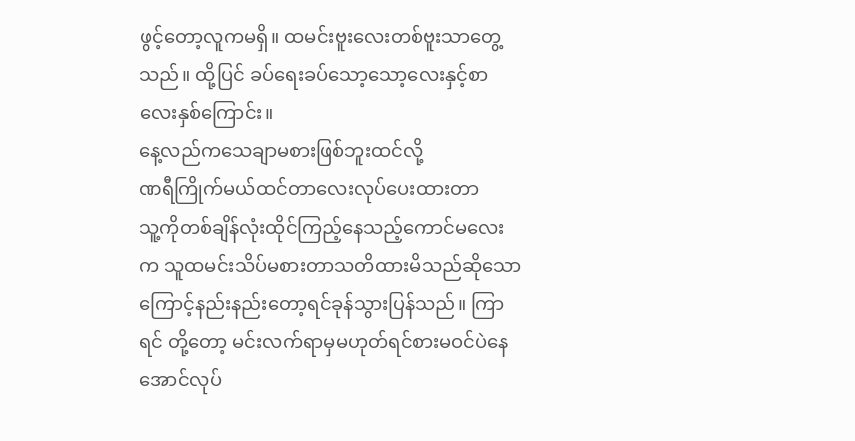ဖွင့်တော့လူကမရှိ။ ထမင်းဗူးလေးတစ်ဗူးသာတွေ့သည်။ ထို့ပြင် ခပ်ရေးခပ်သော့သော့လေးနှင့်စာလေးနှစ်ကြောင်း။
နေ့လည်ကသေချာမစားဖြစ်ဘူးထင်လို့
ဏရီကြိုက်မယ်ထင်တာလေးလုပ်ပေးထားတာ
သူ့ကိုတစ်ချိန်လုံးထိုင်ကြည့်နေသည့်ကောင်မလေးက သူထမင်းသိပ်မစားတာသတိထားမိသည်ဆိုသောကြောင့်နည်းနည်းတော့ရင်ခုန်သွားပြန်သည်။ ကြာရင် တို့တော့ မင်းလက်ရာမှမဟုတ်ရင်စားမဝင်ပဲနေအောင်လုပ်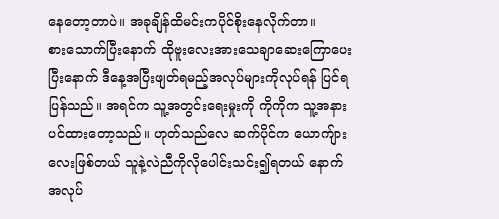နေတော့တာပဲ။ အခုချိန်ထိမင်းကပိုင်စိုးနေလိုက်တာ။
စားသောက်ပြီးနောက် ထိုဗူးလေးအားသေချာဆေးကြောပေးပြီးနောက် ဒီနေ့အပြီးဖျတ်ရမည့်အလုပ်များကိုလုပ်ရန် ပြင်ရပြန်သည်။ အရင်က သူ့အတွင်းရေးမှုးကို ကိုကိုက သူ့အနားပင်ထားတော့သည်။ ဟုတ်သည်လေ ဆက်ပိုင်က ယောကျ်ားလေးဖြစ်တယ် သူနဲ့လဲညီကိုလိုပေါင်းသင်း၍ရတယ် နောက် အလုပ်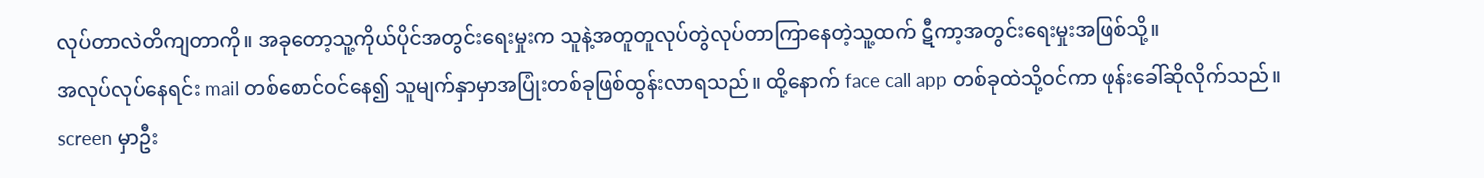လုပ်တာလဲတိကျတာကို။ အခုတော့သူ့ကိုယ်ပိုင်အတွင်းရေးမှုးက သူနဲ့အတူတူလုပ်တွဲလုပ်တာကြာနေတဲ့သူ့ထက် ဋီကာ့အတွင်းရေးမှုးအဖြစ်သို့။
အလုပ်လုပ်နေရင်း mail တစ်စောင်ဝင်နေ၍ သူမျက်နှာမှာအပြုံးတစ်ခုဖြစ်ထွန်းလာရသည်။ ထို့နောက် face call app တစ်ခုထဲသို့ဝင်ကာ ဖုန်းခေါ်ဆိုလိုက်သည်။ screen မှာဦး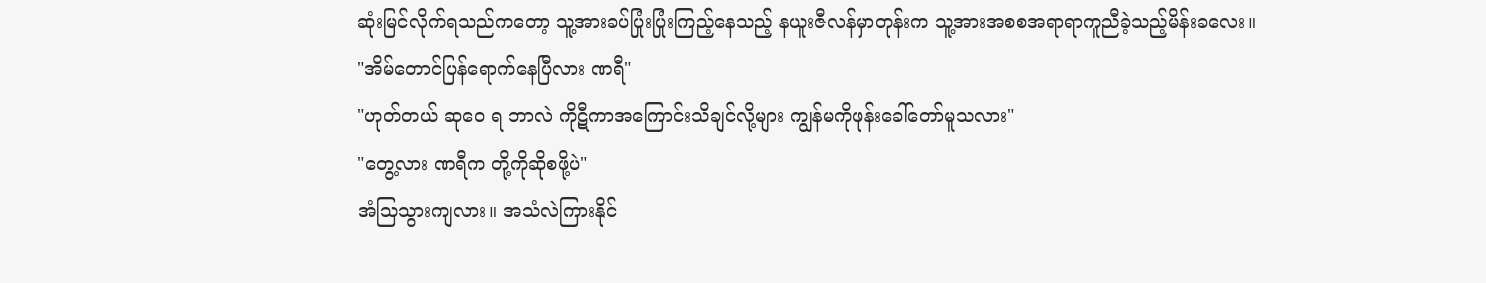ဆုံးမြင်လိုက်ရသည်ကတော့ သူ့အားခပ်ပြုံးပြုံးကြည့်နေသည့် နယူးဇီလန်မှာတုန်းက သူ့အားအစစအရာရာကူညီခဲ့သည့်မိန်းခလေး။
"အိမ်တောင်ပြန်ရောက်နေပြီလား ဏရီ"
"ဟုတ်တယ် ဆုဝေ ရ ဘာလဲ ကိုဋီကာအကြောင်းသိချင်လို့များ ကျွန်မကိုဖုန်းခေါ်တော်မူသလား"
"တွေ့လား ဏရီက တို့ကိုဆိုစဖို့ပဲ"
အံသြသွားကျလား။ အသံလဲကြားနိုင်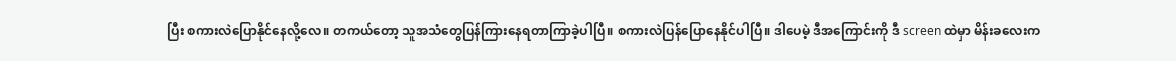ပြီး စကားလဲပြောနိုင်နေလို့လေ။ တကယ်တော့ သူအသံတွေပြန်ကြားနေရတာကြာခဲ့ပါပြီ။ စကားလဲပြန်ပြောနေနိုင်ပါပြီ။ ဒါပေမဲ့ ဒီအကြောင်းကို ဒီ screen ထဲမှာ မိန်းခလေးက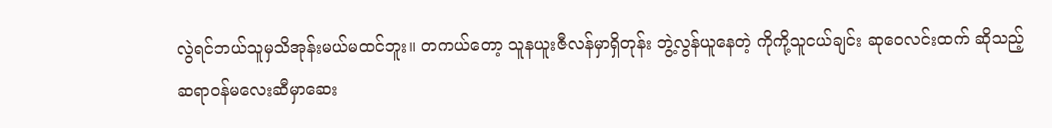လွဲရင်ဘယ်သူမှသိအုန်းမယ်မထင်ဘူး။ တကယ်တော့ သူနယူးဇီလန်မှာရှိတုန်း ဘွဲ့လွန်ယူနေတဲ့ ကိုကို့သူငယ်ချင်း ဆုဝေလင်းထက် ဆိုသည့် ဆရာဝန်မလေးဆီမှာဆေး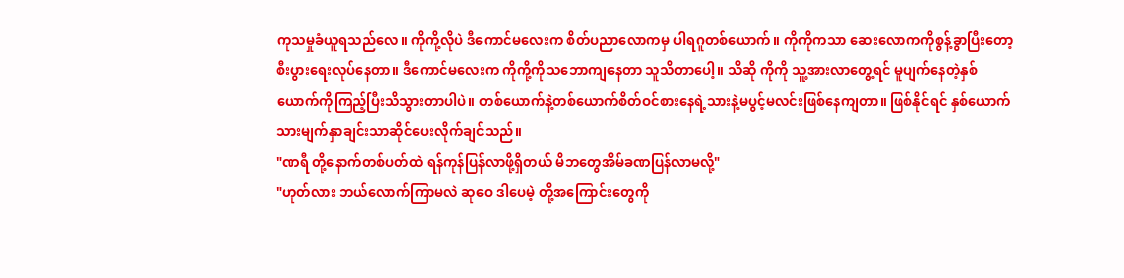ကုသမှုခံယူရသည်လေ။ ကိုကို့လိုပဲ ဒီကောင်မလေးက စိတ်ပညာလောကမှ ပါရဂူတစ်ယောက်။ ကိုကိုကသာ ဆေးလောကကိုစွန့်ခွာပြီးတော့စီးပွားရေးလုပ်နေတာ။ ဒီကောင်မလေးက ကိုကို့ကိုသဘောကျနေတာ သူသိတာပေါ့။ သိဆို ကိုကို သူ့အားလာတွေ့ရင် မူပျက်နေတဲ့နှစ်ယောက်ကိုကြည့်ပြီးသိသွားတာပါပဲ။ တစ်ယောက်နဲ့တစ်ယောက်စိတ်ဝင်စားနေရဲ့သားနဲ့မပွင့်မလင်းဖြစ်နေကျတာ။ ဖြစ်နိုင်ရင် နှစ်ယောက်သားမျက်နှာချင်းသာဆိုင်ပေးလိုက်ချင်သည်။
"ဏရီ တို့နောက်တစ်ပတ်ထဲ ရန်ကုန်ပြန်လာဖို့ရှိတယ် မိဘတွေအိမ်ခဏပြန်လာမလို့"
"ဟုတ်လား ဘယ်လောက်ကြာမလဲ ဆုဝေ ဒါပေမဲ့ တို့အကြောင်းတွေကို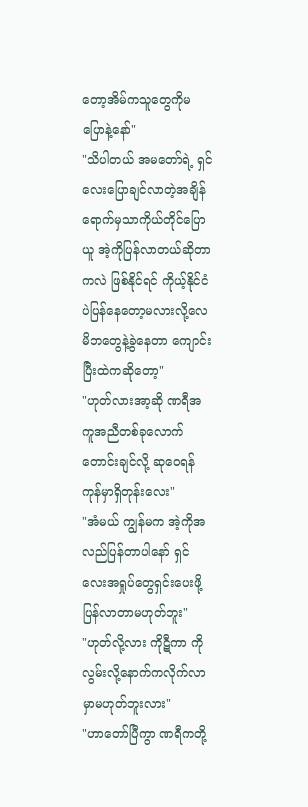တော့အိမ်ကသူတွေကိုမပြောနဲ့နော်"
"သိပါတယ် အမတော်ရဲ့ ရှင်လေးပြောချင်လာတဲ့အချိန်ရောက်မှသာကိုယ်တိုင်ပြောယူ အဲ့ကိုပြန်လာတယ်ဆိုတာကလဲ ဖြစ်နိုင်ရင် ကိုယ့်နိုင်ငံပဲပြန်နေတော့မလားလို့လေ မိဘတွေနဲ့ခွဲနေတာ ကျောင်းပြီးထဲကဆိုတော့"
"ဟုတ်လားအာ့ဆို ဏရီအကူအညီတစ်ခုလောက်တောင်းချင်လို့ ဆုဝေရန်ကုန်မှာရှိတုန်းလေး"
"အံမယ် ကျွန်မက အဲ့ကိုအလည်ပြန်တာပါနော် ရှင်လေးအရှုပ်တွေရှင်းပေးဖို့ပြန်လာတာမဟုတ်ဘူး"
"ဟုတ်လို့လား ကိုဋီကာ ကိုလွမ်းလို့နောက်ကလိုက်လာမှာမဟုတ်ဘူးလား"
"ဟာတော်ပြီကွာ ဏရီကတို့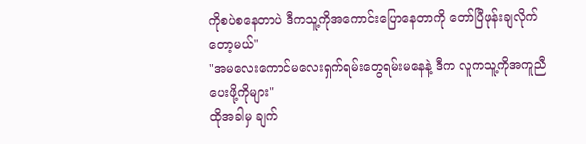ကိုစပဲစနေတာပဲ ဒီကသူ့ကိုအကောင်းပြောနေတာကို တော်ပြီဖုန်းချလိုက်တော့မယ်"
"အမလေးကောင်မလေးရှက်ရမ်းတွေရမ်းမနေနဲ့ ဒီက လူကသူ့ကိုအကူညီပေးဖို့ကိုများ"
ထိုအခါမှ ချက်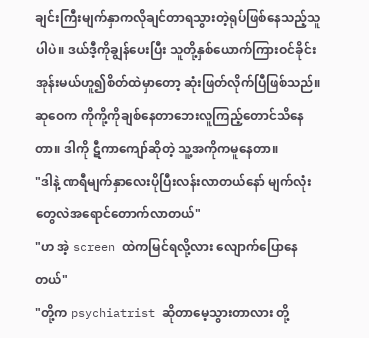ချင်းကြီးမျက်နှာကလိုချင်တာရသွားတဲ့ရုပ်ဖြစ်နေသည့်သူပါပဲ။ ဒယ်ဒီ့ကိုချွန်ပေးပြီး သူတို့နှစ်ယောက်ကြားဝင်ခိုင်းအုန်းမယ်ဟူ၍စိတ်ထဲမှာတော့ ဆုံးဖြတ်လိုက်ပြီဖြစ်သည်။ ဆုဝေက ကိုကို့ကိုချစ်နေတာဘေးလူကြည့်တောင်သိနေတာ။ ဒါကို ဋီကာကျော်ဆိုတဲ့ သူ့အကိုကမူနေတာ။
"ဒါနဲ့ ဏရီမျက်နှာလေးပိုပြီးလန်းလာတယ်နော် မျက်လုံးတွေလဲအရောင်တောက်လာတယ်"
"ဟ အဲ့ screen ထဲကမြင်ရလို့လား လျောက်ပြောနေတယ်"
"တို့က psychiatrist ဆိုတာမေ့သွားတာလား တို့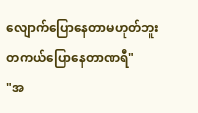လျောက်ပြောနေတာမဟုတ်ဘူး တကယ်ပြောနေတာဏရီ"
"အ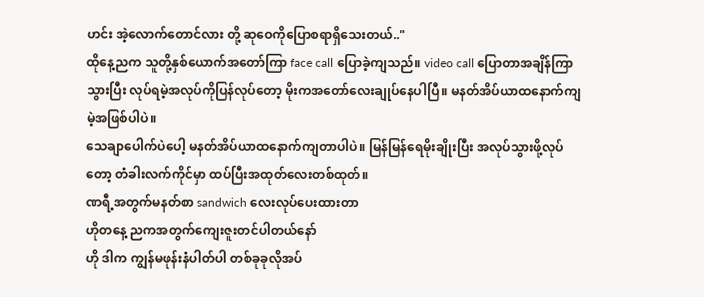ဟင်း အဲ့လောက်တောင်လား တို့ ဆုဝေကိုပြောစရာရှိသေးတယ်.."
ထိုနေ့ညက သူတို့နှစ်ယောက်အတော်ကြာ face call ပြောခဲ့ကျသည်။ video call ပြောတာအချိန်ကြာသွားပြီး လုပ်ရမဲ့အလုပ်ကိုပြန်လုပ်တော့ မိုးကအတော်လေးချုပ်နေပါပြီ။ မနတ်အိပ်ယာထနောက်ကျမဲ့အဖြစ်ပါပဲ။
သေချာပေါက်ပဲပေါ့ မနတ်အိပ်ယာထနောက်ကျတာပါပဲ။ မြန်မြန်ရေမိုးချိုးပြီး အလုပ်သွားဖို့လုပ်တော့ တံခါးလက်ကိုင်မှာ ထပ်ပြီးအထုတ်လေးတစ်ထုတ်။
ဏရီ့အတွက်မနတ်စာ sandwich လေးလုပ်ပေးထားတာ
ဟိုတနေ့ ညကအတွက်ကျေးဇူးတင်ပါတယ်နော်
ဟို ဒါက ကျွန်မဖုန်းနံပါတ်ပါ တစ်ခုခုလိုအပ်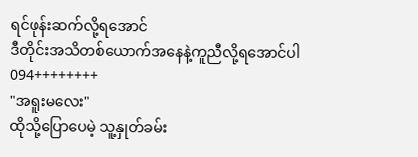ရင်ဖုန်းဆက်လို့ရအောင်
ဒီတိုင်းအသိတစ်ယောက်အနေနဲ့ကူညီလို့ရအောင်ပါ
094++++++++
"အရူးမလေး"
ထိုသို့ပြောပေမဲ့ သူ့နှုတ်ခမ်း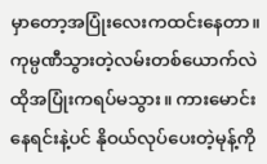မှာတော့အပြုံးလေးကထင်းနေတာ။ ကုမ္ပဏီသွားတဲ့လမ်းတစ်ယောက်လဲထိုအပြုံးကရပ်မသွား။ ကားမောင်းနေရင်းနဲ့ပင် နိုဝယ်လုပ်ပေးတဲ့မုန့်ကို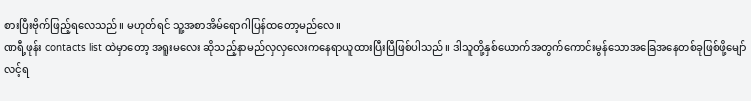စားပြီးဗိုက်ဖြည့်ရလေသည်။ မဟုတ်ရင် သူ့အစာအိမ်ရောဂါပြန်ထတော့မည်လေ။
ဏရီ့ဖုန်း contacts list ထဲမှာတော့ အရူးမလေး ဆိုသည့်နာမည်လှလှလေးကနေရာယူထားပြီးပြီဖြစ်ပါသည်။ ဒါသူတို့နှစ်ယောက်အတွက်ကောင်းမွန်သောအခြေအနေတစ်ခုဖြစ်ဖို့မျော်လင့်ရ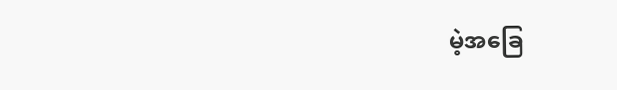မဲ့အခြေ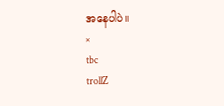အနေပါပဲ။
×
tbc
trollZ